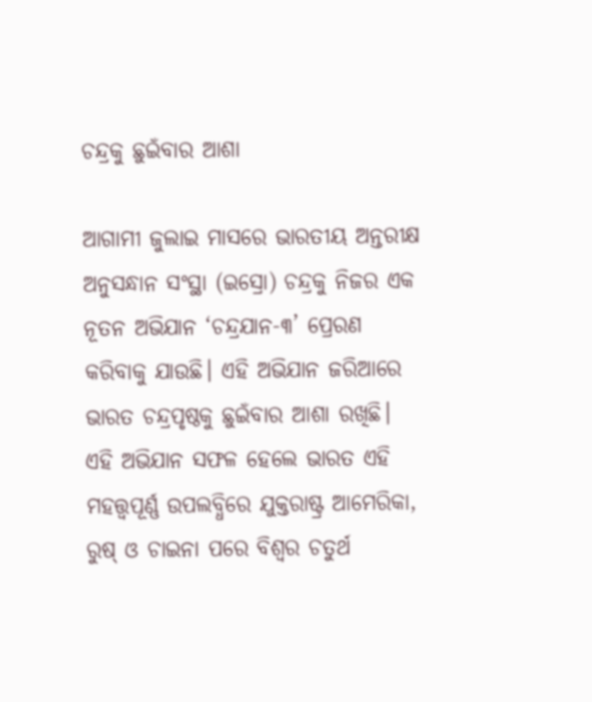ଚନ୍ଦ୍ରକୁ ଛୁଇଁବାର ଆଶା

ଆଗାମୀ ଜୁଲାଇ ମାସରେ ଭାରତୀୟ ଅନ୍ତରୀକ୍ଷ ଅନୁସନ୍ଧାନ ସଂସ୍ଥା (ଇସ୍ରୋ) ଚନ୍ଦ୍ରକୁ ନିଜର ଏକ ନୂତନ ଅଭିଯାନ ‘ଚନ୍ଦ୍ରଯାନ-୩’ ପ୍ରେରଣ କରିବାକୁ ଯାଉଛି। ଏହି ଅଭିଯାନ ଜରିଆରେ ଭାରତ ଚନ୍ଦ୍ରପୃଷ୍ଠକୁ ଛୁଇଁବାର ଆଶା ରଖିଛି। ଏହି ଅଭିଯାନ ସଫଳ ହେଲେ ଭାରତ ଏହି ମହତ୍ତ୍ୱପୂର୍ଣ୍ଣ ଉପଲବ୍ଧିରେ ଯୁକ୍ତରାଷ୍ଟ୍ର ଆମେରିକା, ରୁଷ୍‌ ଓ ଚାଇନା ପରେ ବିଶ୍ୱର ଚତୁର୍ଥ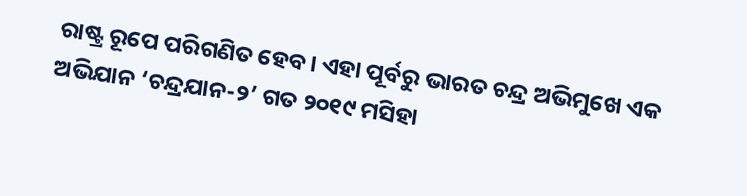ରାଷ୍ଟ୍ର ରୂପେ ପରିଗଣିତ ହେବ। ଏହା ପୂର୍ବରୁ ଭାରତ ଚନ୍ଦ୍ର ଅଭିମୁଖେ ଏକ ଅଭିଯାନ ‘ଚନ୍ଦ୍ରଯାନ-୨’ ଗତ ୨୦୧୯ ମସିହା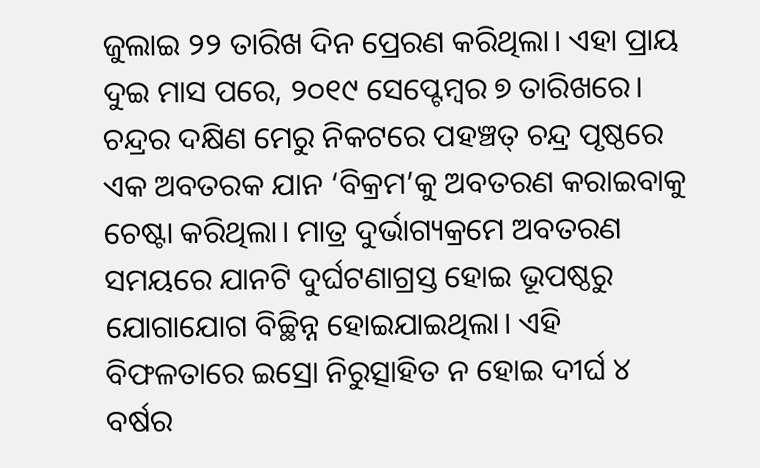ଜୁଲାଇ ୨୨ ତାରିଖ ଦିନ ପ୍ରେରଣ କରିଥିଲା। ଏହା ପ୍ରାୟ ଦୁଇ ମାସ ପରେ, ୨୦୧୯ ସେପ୍ଟେମ୍ବର ୭ ତାରିଖରେ। ଚନ୍ଦ୍ରର ଦକ୍ଷିଣ ମେରୁ ନିକଟରେ ପହଞ୍ଚତ୍ ଚନ୍ଦ୍ର ପୃଷ୍ଠରେ ଏକ ଅବତରକ ଯାନ ‘ବିକ୍ରମ’କୁ ଅବତରଣ କରାଇବାକୁ ଚେଷ୍ଟା କରିଥିଲା। ମାତ୍ର ଦୁର୍ଭାଗ୍ୟକ୍ରମେ ଅବତରଣ ସମୟରେ ଯାନଟି ଦୁର୍ଘଟଣାଗ୍ରସ୍ତ ହୋଇ ଭୂପଷ୍ଠରୁ ଯୋଗାଯୋଗ ବିଚ୍ଛିନ୍ନ ହୋଇଯାଇଥିଲା। ଏହି ବିଫଳତାରେ ଇସ୍ରୋ ନିରୁତ୍ସାହିତ ନ ହୋଇ ଦୀର୍ଘ ୪ ବର୍ଷର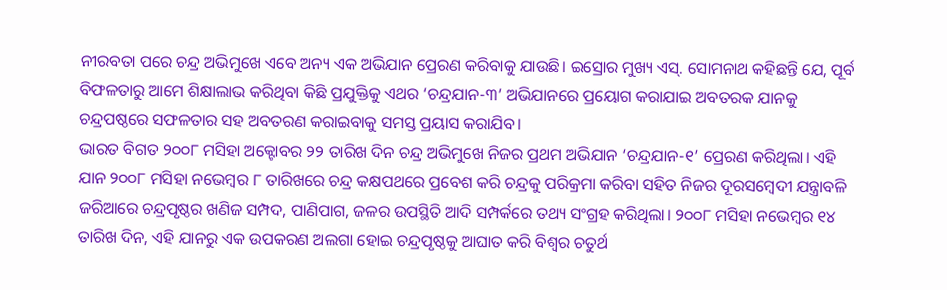ନୀରବତା ପରେ ଚନ୍ଦ୍ର ଅଭିମୁଖେ ଏବେ ଅନ୍ୟ ଏକ ଅଭିଯାନ ପ୍ରେରଣ କରିବାକୁ ଯାଉଛି। ଇସ୍ରୋର ମୁଖ୍ୟ ଏସ୍‌. ସୋମନାଥ କହିଛନ୍ତି ଯେ, ପୂର୍ବ ବିଫଳତାରୁ ଆମେ ଶିକ୍ଷାଲାଭ କରିଥିବା କିଛି ପ୍ରଯୁକ୍ତିକୁ ଏଥର ‘ଚନ୍ଦ୍ରଯାନ-୩’ ଅଭିଯାନରେ ପ୍ରୟୋଗ କରାଯାଇ ଅବତରକ ଯାନକୁ ଚନ୍ଦ୍ରପଷ୍ଠରେ ସଫଳତାର ସହ ଅବତରଣ କରାଇବାକୁ ସମସ୍ତ ପ୍ରୟାସ କରାଯିବ।
ଭାରତ ବିଗତ ୨୦୦୮ ମସିହା ଅକ୍ଟୋବର ୨୨ ତାରିଖ ଦିନ ଚନ୍ଦ୍ର ଅଭିମୁଖେ ନିଜର ପ୍ରଥମ ଅଭିଯାନ ‘ଚନ୍ଦ୍ରଯାନ-୧’ ପ୍ରେରଣ କରିଥିଲା। ଏହି ଯାନ ୨୦୦୮ ମସିହା ନଭେମ୍ବର ୮ ତାରିଖରେ ଚନ୍ଦ୍ର କକ୍ଷପଥରେ ପ୍ରବେଶ କରି ଚନ୍ଦ୍ରକୁ ପରିକ୍ରମା କରିବା ସହିତ ନିଜର ଦୂରସମ୍ବେଦୀ ଯନ୍ତ୍ରାବଳି ଜରିଆରେ ଚନ୍ଦ୍ରପୃଷ୍ଠର ଖଣିଜ ସମ୍ପଦ, ପାଣିପାଗ, ଜଳର ଉପସ୍ଥିତି ଆଦି ସମ୍ପର୍କରେ ତଥ୍ୟ ସଂଗ୍ରହ କରିଥିଲା। ୨୦୦୮ ମସିହା ନଭେମ୍ବର ୧୪ ତାରିଖ ଦିନ, ଏହି ଯାନରୁ ଏକ ଉପକରଣ ଅଲଗା ହୋଇ ଚନ୍ଦ୍ରପୃଷ୍ଠକୁ ଆଘାତ କରି ବିଶ୍ୱର ଚତୁର୍ଥ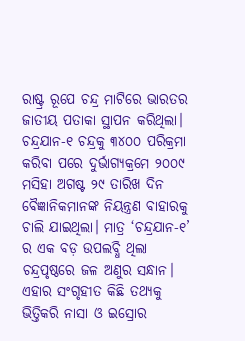ରାଷ୍ଟ୍ର ରୂପେ ଚନ୍ଦ୍ର ମାଟିରେ ଭାରତର ଜାତୀୟ ପତାକା ସ୍ଥାପନ କରିଥିଲା। ଚନ୍ଦ୍ରଯାନ-୧ ଚନ୍ଦ୍ରକୁ ୩୪୦୦ ପରିକ୍ରମା କରିବା ପରେ ଦୁର୍ଭାଗ୍ୟକ୍ରମେ ୨୦୦୯ ମସିହା ଅଗଷ୍ଟ ୨୯ ତାରିଖ ଦିନ ବୈଜ୍ଞାନିକମାନଙ୍କ ନିୟନ୍ତ୍ରଣ ବାହାରକୁ ଚାଲି ଯାଇଥିଲା। ମାତ୍ର ‘ଚନ୍ଦ୍ରଯାନ-୧’ ର ଏକ ବଡ଼ ଉପଲବ୍ଧି ଥିଲା ଚନ୍ଦ୍ରପୃଷ୍ଠରେ ଜଳ ଅଣୁର ସନ୍ଧାନ। ଏହାର ସଂଗୃହୀତ କିଛି ତଥ୍ୟକୁ ଭିତ୍ତିକରି ନାସା ଓ ଇସ୍ରୋର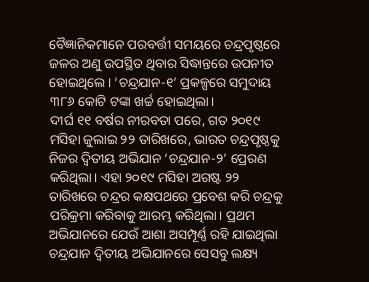ବୈଜ୍ଞାନିକମାନେ ପରବର୍ତ୍ତୀ ସମୟରେ ଚନ୍ଦ୍ରପୃଷ୍ଠରେ ଜଳର ଅଣୁ ଉପସ୍ଥିତ ଥିବାର ସିଦ୍ଧାନ୍ତରେ ଉପନୀତ ହୋଇଥିଲେ। ‘ଚନ୍ଦ୍ରଯାନ-୧’ ପ୍ରକଳ୍ପରେ ସମୁଦାୟ ୩୮୬ କୋଟି ଟଙ୍କା ଖର୍ଚ୍ଚ ହୋଇଥିଲା।
ଦୀର୍ଘ ୧୧ ବର୍ଷର ନୀରବତା ପରେ, ଗତ ୨୦୧୯ ମସିହା ଜୁଲାଇ ୨୨ ତାରିଖରେ, ଭାରତ ଚନ୍ଦ୍ରପୃଷ୍ଠକୁ ନିଜର ଦ୍ୱିତୀୟ ଅଭିଯାନ ‘ଚନ୍ଦ୍ରଯାନ-୨’ ପ୍ରେରଣ କରିଥିଲା। ଏହା ୨୦୧୯ ମସିହା ଅଗଷ୍ଟ ୨୨ ତାରିଖରେ ଚନ୍ଦ୍ରର କକ୍ଷପଥରେ ପ୍ରବେଶ କରି ଚନ୍ଦ୍ରକୁ ପରିକ୍ରମା କରିବାକୁ ଆରମ୍ଭ କରିଥିଲା। ପ୍ରଥମ ଅଭିଯାନରେ ଯେଉଁ ଆଶା ଅସମ୍ପୂର୍ଣ୍ଣ ରହି ଯାଇଥିଲା ଚନ୍ଦ୍ରଯାନ ଦ୍ୱିତୀୟ ଅଭିଯାନରେ ସେସବୁ ଲକ୍ଷ୍ୟ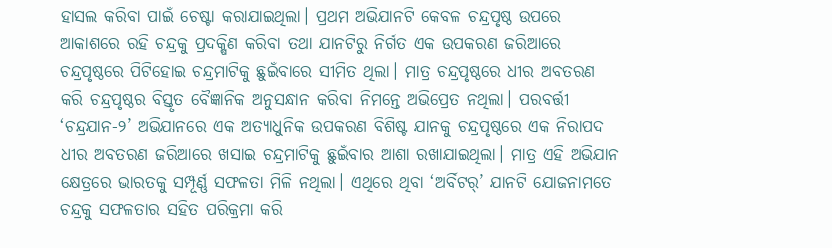ହାସଲ କରିବା ପାଇଁ ଚେଷ୍ଟା କରାଯାଇଥିଲା। ପ୍ରଥମ ଅଭିଯାନଟି କେବଳ ଚନ୍ଦ୍ରପୃଷ୍ଠ ଉପରେ ଆକାଶରେ ରହି ଚନ୍ଦ୍ରକୁ ପ୍ରଦକ୍ଷିଣ କରିବା ତଥା ଯାନଟିରୁ ନିର୍ଗତ ଏକ ଉପକରଣ ଜରିଆରେ ଚନ୍ଦ୍ରପୃଷ୍ଠରେ ପିଟିହୋଇ ଚନ୍ଦ୍ରମାଟିକୁ ଛୁଇଁବାରେ ସୀମିତ ଥିଲା। ମାତ୍ର ଚନ୍ଦ୍ରପୃଷ୍ଠରେ ଧୀର ଅବତରଣ କରି ଚନ୍ଦ୍ରପୃଷ୍ଠର ବିସ୍ତୃତ ବୈଜ୍ଞାନିକ ଅନୁସନ୍ଧାନ କରିବା ନିମନ୍ତେ ଅଭିପ୍ରେତ ନଥିଲା। ପରବର୍ତ୍ତୀ ‘ଚନ୍ଦ୍ରଯାନ-୨’ ଅଭିଯାନରେ ଏକ ଅତ୍ୟାଧୁନିକ ଉପକରଣ ବିଶିଷ୍ଟ ଯାନକୁ ଚନ୍ଦ୍ରପୃଷ୍ଠରେ ଏକ ନିରାପଦ ଧୀର ଅବତରଣ ଜରିଆରେ ଖସାଇ ଚନ୍ଦ୍ରମାଟିକୁ ଛୁଇଁବାର ଆଶା ରଖାଯାଇଥିଲା। ମାତ୍ର ଏହି ଅଭିଯାନ କ୍ଷେତ୍ରରେ ଭାରତକୁ ସମ୍ପୂର୍ଣ୍ଣ ସଫଳତା ମିଳି ନଥିଲା। ଏଥିରେ ଥିବା ‘ଅର୍ବିଟର୍‌’ ଯାନଟି ଯୋଜନାମତେ ଚନ୍ଦ୍ରକୁ ସଫଳତାର ସହିତ ପରିକ୍ରମା କରି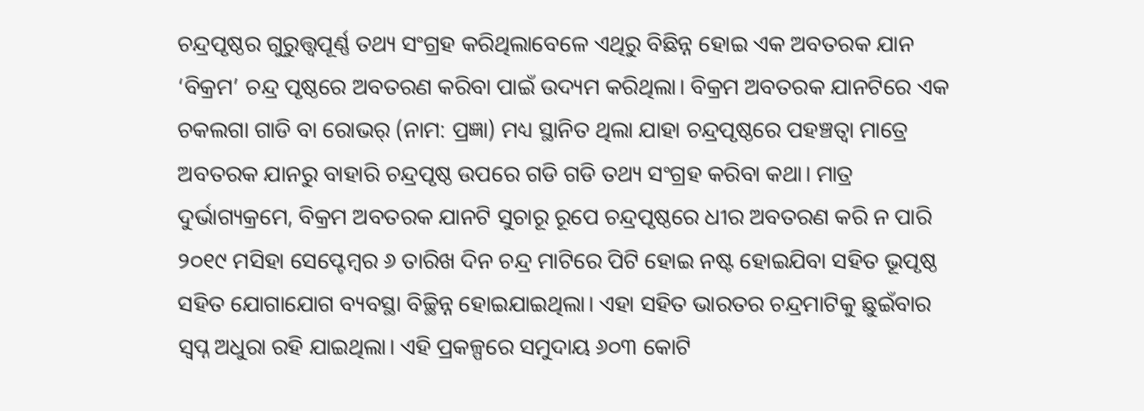ଚନ୍ଦ୍ରପୃଷ୍ଠର ଗୁରୁତ୍ତ୍ୱପୂର୍ଣ୍ଣ ତଥ୍ୟ ସଂଗ୍ରହ କରିଥିଲାବେଳେ ଏଥିରୁ ବିଛିନ୍ନ ହୋଇ ଏକ ଅବତରକ ଯାନ ‘ବିକ୍ରମ’ ଚନ୍ଦ୍ର ପୃଷ୍ଠରେ ଅବତରଣ କରିବା ପାଇଁ ଉଦ୍ୟମ କରିଥିଲା। ବିକ୍ରମ ଅବତରକ ଯାନଟିରେ ଏକ ଚକଲଗା ଗାଡି ବା ରୋଭର୍‌ (ନାମ: ପ୍ରଜ୍ଞା) ମଧ୍ୟ ସ୍ଥାନିତ ଥିଲା ଯାହା ଚନ୍ଦ୍ରପୃଷ୍ଠରେ ପହଞ୍ଚତ୍ବା ମାତ୍ରେ ଅବତରକ ଯାନରୁ ବାହାରି ଚନ୍ଦ୍ରପୃଷ୍ଠ ଉପରେ ଗଡି ଗଡି ତଥ୍ୟ ସଂଗ୍ରହ କରିବା କଥା। ମାତ୍ର ଦୁର୍ଭାଗ୍ୟକ୍ରମେ, ବିକ୍ରମ ଅବତରକ ଯାନଟି ସୁଚାରୂ ରୂପେ ଚନ୍ଦ୍ରପୃଷ୍ଠରେ ଧୀର ଅବତରଣ କରି ନ ପାରି ୨୦୧୯ ମସିହା ସେପ୍ଟେମ୍ବର ୬ ତାରିଖ ଦିନ ଚନ୍ଦ୍ର ମାଟିରେ ପିଟି ହୋଇ ନଷ୍ଟ ହୋଇଯିବା ସହିତ ଭୂପୃଷ୍ଠ ସହିତ ଯୋଗାଯୋଗ ବ୍ୟବସ୍ଥା ବିଚ୍ଛିନ୍ନ ହୋଇଯାଇଥିଲା। ଏହା ସହିତ ଭାରତର ଚନ୍ଦ୍ରମାଟିକୁ ଛୁଇଁବାର ସ୍ବପ୍ନ ଅଧୁରା ରହି ଯାଇଥିଲା। ଏହି ପ୍ରକଳ୍ପରେ ସମୁଦାୟ ୬୦୩ କୋଟି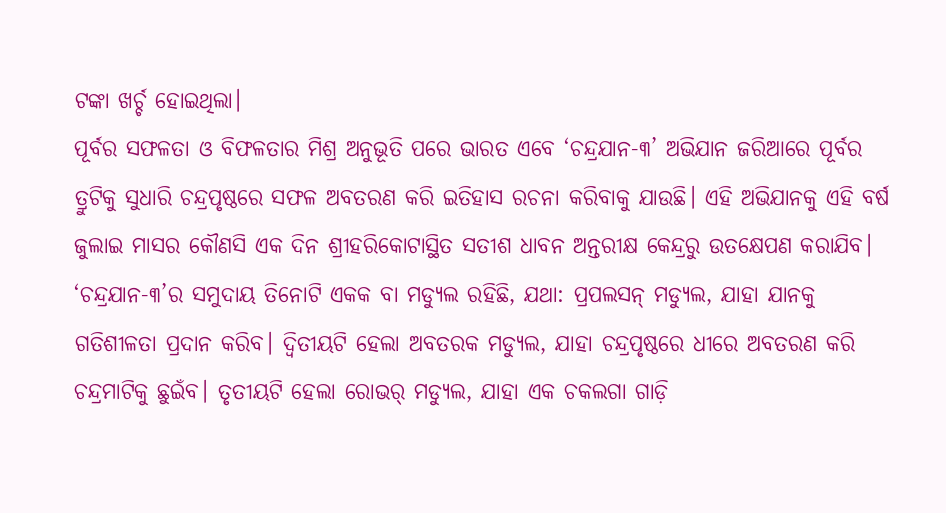ଟଙ୍କା ଖର୍ଚ୍ଚ ହୋଇଥିଲା।
ପୂର୍ବର ସଫଳତା ଓ ବିଫଳତାର ମିଶ୍ର ଅନୁଭୂତି ପରେ ଭାରତ ଏବେ ‘ଚନ୍ଦ୍ରଯାନ-୩’ ଅଭିଯାନ ଜରିଆରେ ପୂର୍ବର ତ୍ରୁଟିକୁ ସୁଧାରି ଚନ୍ଦ୍ରପୃଷ୍ଠରେ ସଫଳ ଅବତରଣ କରି ଇତିହାସ ରଚନା କରିବାକୁ ଯାଉଛି। ଏହି ଅଭିଯାନକୁ ଏହି ବର୍ଷ ଜୁଲାଇ ମାସର କୌଣସି ଏକ ଦିନ ଶ୍ରୀହରିକୋଟାସ୍ଥିତ ସତୀଶ ଧାବନ ଅନ୍ତରୀକ୍ଷ କେନ୍ଦ୍ରରୁ ଉତକ୍ଷେପଣ କରାଯିବ। ‘ଚନ୍ଦ୍ରଯାନ-୩’ର ସମୁଦାୟ ତିନୋଟି ଏକକ ବା ମଡ୍ୟୁଲ ରହିଛି, ଯଥା: ପ୍ରପଲସନ୍‌ ମଡ୍ୟୁଲ, ଯାହା ଯାନକୁ ଗତିଶୀଳତା ପ୍ରଦାନ କରିବ। ଦ୍ୱିତୀୟଟି ହେଲା ଅବତରକ ମଡ୍ୟୁଲ, ଯାହା ଚନ୍ଦ୍ରପୃଷ୍ଠରେ ଧୀରେ ଅବତରଣ କରି ଚନ୍ଦ୍ରମାଟିକୁ ଛୁଇଁବ। ତୃତୀୟଟି ହେଲା ରୋଭର୍‌ ମଡ୍ୟୁଲ, ଯାହା ଏକ ଚକଲଗା ଗାଡ଼ି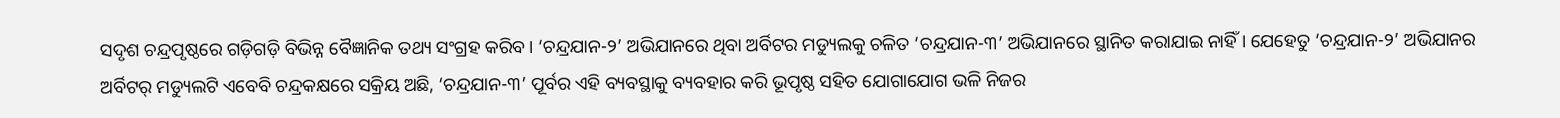ସଦୃଶ ଚନ୍ଦ୍ରପୃଷ୍ଠରେ ଗଡ଼ିଗଡ଼ି ବିଭିନ୍ନ ବୈଜ୍ଞାନିକ ତଥ୍ୟ ସଂଗ୍ରହ କରିବ। ‘ଚନ୍ଦ୍ରଯାନ-୨’ ଅଭିଯାନରେ ଥିବା ଅର୍ବିଟର ମଡ୍ୟୁଲକୁ ଚଳିତ ‘ଚନ୍ଦ୍ରଯାନ-୩’ ଅଭିଯାନରେ ସ୍ଥାନିତ କରାଯାଇ ନାହିଁ। ଯେହେତୁ ‘ଚନ୍ଦ୍ରଯାନ-୨’ ଅଭିଯାନର ଅର୍ବିଟର୍‌ ମଡ୍ୟୁଲଟି ଏବେବି ଚନ୍ଦ୍ରକକ୍ଷରେ ସକ୍ରିୟ ଅଛି, ‘ଚନ୍ଦ୍ରଯାନ-୩’ ପୂର୍ବର ଏହି ବ୍ୟବସ୍ଥାକୁ ବ୍ୟବହାର କରି ଭୂପୃଷ୍ଠ ସହିତ ଯୋଗାଯୋଗ ଭଳି ନିଜର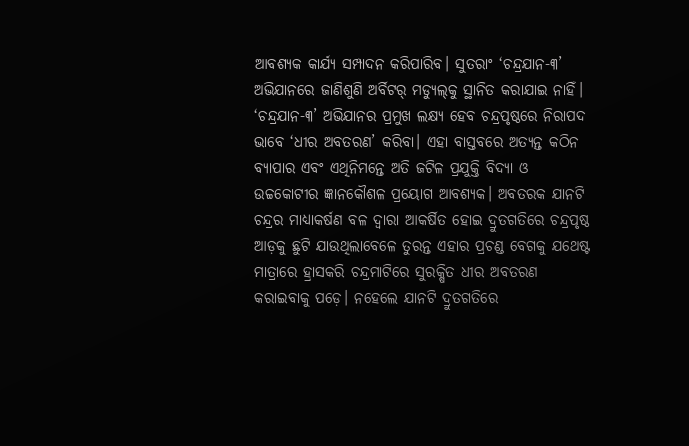ଆବଶ୍ୟକ କାର୍ଯ୍ୟ ସମ୍ପାଦନ କରିପାରିବ। ସୁତରାଂ ‘ଚନ୍ଦ୍ରଯାନ-୩’ ଅଭିଯାନରେ ଜାଣିଶୁଣି ଅର୍ବିଟର୍‌ ମଡ୍ୟୁଲ୍‌କୁ ସ୍ଥାନିତ କରାଯାଇ ନାହିଁ।
‘ଚନ୍ଦ୍ରଯାନ-୩’ ଅଭିଯାନର ପ୍ରମୁଖ ଲକ୍ଷ୍ୟ ହେବ ଚନ୍ଦ୍ରପୃଷ୍ଠରେ ନିରାପଦ ଭାବେ ‘ଧୀର ଅବତରଣ’ କରିବା। ଏହା ବାସ୍ତବରେ ଅତ୍ୟନ୍ତ କଠିନ ବ୍ୟାପାର ଏବଂ ଏଥିନିମନ୍ତେ ଅତି ଜଟିଳ ପ୍ରଯୁକ୍ତି ବିଦ୍ୟା ଓ ଉଚ୍ଚକୋଟୀର ଜ୍ଞାନକୌଶଳ ପ୍ରୟୋଗ ଆବଶ୍ୟକ। ଅବତରକ ଯାନଟି ଚନ୍ଦ୍ରର ମାଧ୍ୟାକର୍ଷଣ ବଳ ଦ୍ୱାରା ଆକର୍ଷିତ ହୋଇ ଦ୍ରୁତଗତିରେ ଚନ୍ଦ୍ରପୃଷ୍ଠ ଆଡ଼କୁ ଛୁଟି ଯାଉଥିଲାବେଳେ ତୁରନ୍ତ ଏହାର ପ୍ରଚଣ୍ଡ ବେଗକୁ ଯଥେଷ୍ଟ ମାତ୍ରାରେ ହ୍ରାସକରି ଚନ୍ଦ୍ରମାଟିରେ ସୁରକ୍ଷିତ ଧୀର ଅବତରଣ କରାଇବାକୁ ପଡ଼େ। ନହେଲେ ଯାନଟି ଦ୍ରୁତଗତିରେ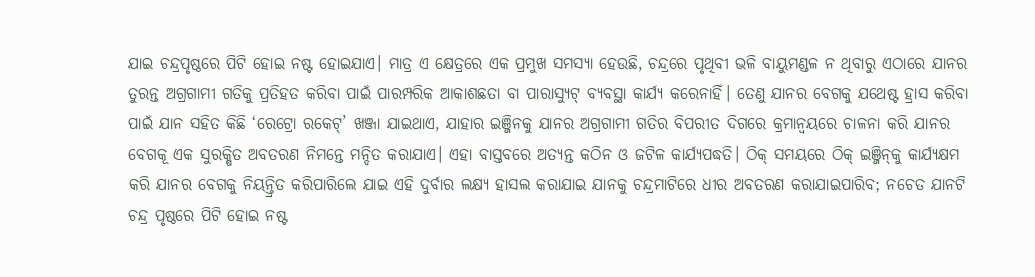ଯାଇ ଚନ୍ଦ୍ରପୃଷ୍ଠରେ ପିଟି ହୋଇ ନଷ୍ଟ ହୋଇଯାଏ। ମାତ୍ର ଏ କ୍ଷେତ୍ରରେ ଏକ ପ୍ରମୁଖ ସମସ୍ୟା ହେଉଛି, ଚନ୍ଦ୍ରରେ ପୃଥିବୀ ଭଳି ବାୟୁମଣ୍ଡଳ ନ ଥିବାରୁ ଏଠାରେ ଯାନର ତୁରନ୍ତ ଅଗ୍ରଗାମୀ ଗତିକୁ ପ୍ରତିହତ କରିବା ପାଇଁ ପାରମ୍ପରିକ ଆକାଶଛତା ବା ପାରାସ୍ୟୁଟ୍‌ ବ୍ୟବସ୍ଥା କାର୍ଯ୍ୟ କରେନାହିଁ। ତେଣୁ ଯାନର ବେଗକୁ ଯଥେଷ୍ଟ ହ୍ରାସ କରିବା ପାଇଁ ଯାନ ସହିତ କିଛି ‘ରେଟ୍ରୋ ରକେଟ୍‌’ ଖଞ୍ଜା ଯାଇଥାଏ, ଯାହାର ଇଞ୍ଜିନକୁ ଯାନର ଅଗ୍ରଗାମୀ ଗତିର ବିପରୀତ ଦିଗରେ କ୍ରମାନ୍ବୟରେ ଚାଳନା କରି ଯାନର ବେଗକୂ ଏକ ସୁରକ୍ଷିତ ଅବତରଣ ନିମନ୍ତେ ମନ୍ଦିତ କରାଯାଏ। ଏହା ବାସ୍ତବରେ ଅତ୍ୟନ୍ତ କଠିନ ଓ ଜଟିଳ କାର୍ଯ୍ୟପଦ୍ଧତି। ଠିକ୍‌ ସମୟରେ ଠିକ୍‌ ଇଞ୍ଜିନ୍‌କୁ କାର୍ଯ୍ୟକ୍ଷମ କରି ଯାନର ବେଗକୁ ନିୟନ୍ତ୍ରିତ କରିପାରିଲେ ଯାଇ ଏହି ଦୁର୍ବାର ଲକ୍ଷ୍ୟ ହାସଲ କରାଯାଇ ଯାନକୁ ଚନ୍ଦ୍ରମାଟିରେ ଧୀର ଅବତରଣ କରାଯାଇପାରିବ; ନଚେତ ଯାନଟି ଚନ୍ଦ୍ର ପୃଷ୍ଠରେ ପିଟି ହୋଇ ନଷ୍ଟ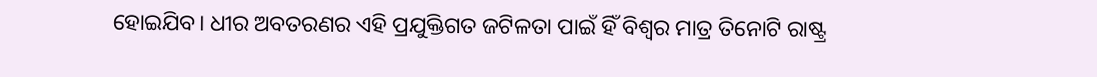ହୋଇଯିବ। ଧୀର ଅବତରଣର ଏହି ପ୍ରଯୁକ୍ତିଗତ ଜଟିଳତା ପାଇଁ ହିଁ ବିଶ୍ୱର ମାତ୍ର ତିନୋଟି ରାଷ୍ଟ୍ର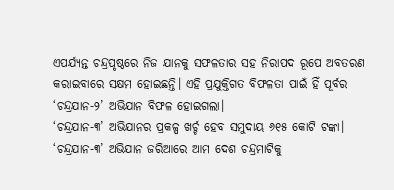ଏପର୍ଯ୍ୟନ୍ତ ଚନ୍ଦ୍ରପୃଷ୍ଠରେ ନିଜ ଯାନକୁ ସଫଳତାର ସହ ନିରାପଦ ରୂପେ ଅବତରଣ କରାଇବାରେ ସକ୍ଷମ ହୋଇଛନ୍ତି। ଏହି ପ୍ରଯୁକ୍ତିଗତ ବିଫଳତା ପାଇଁ ହିଁ ପୂର୍ବର ‘ଚନ୍ଦ୍ରଯାନ-୨’ ଅଭିଯାନ ବିଫଳ ହୋଇଗଲା।
‘ଚନ୍ଦ୍ରଯାନ-୩’ ଅଭିଯାନର ପ୍ରକଳ୍ପ ଖର୍ଚ୍ଚ ହେବ ସମୁଦାୟ ୬୧୫ କୋଟି ଟଙ୍କା। ‘ଚନ୍ଦ୍ରଯାନ-୩’ ଅଭିଯାନ ଜରିଆରେ ଆମ ଦେଶ ଚନ୍ଦ୍ରମାଟିକୁ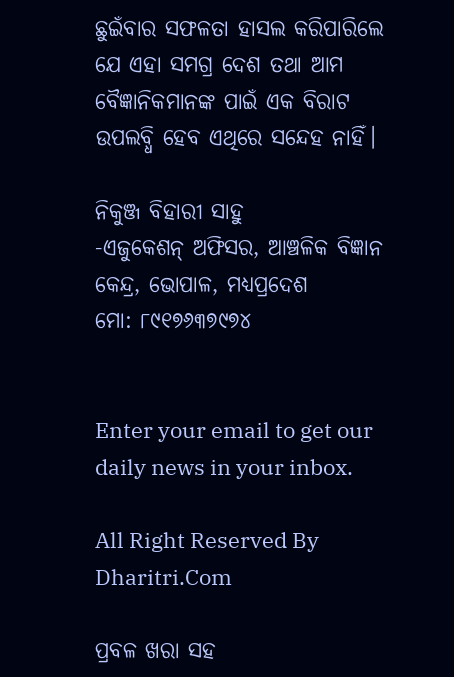ଛୁଇଁବାର ସଫଳତା ହାସଲ କରିପାରିଲେ ଯେ ଏହା ସମଗ୍ର ଦେଶ ତଥା ଆମ ବୈଜ୍ଞାନିକମାନଙ୍କ ପାଇଁ ଏକ ବିରାଟ ଉପଲବ୍ଧି ହେବ ଏଥିରେ ସନ୍ଦେହ ନାହିଁ।

ନିକୁଞ୍ଜ ବିହାରୀ ସାହୁ
-ଏଜୁକେଶନ୍‌ ଅଫିସର, ଆଞ୍ଚଳିକ ବିଜ୍ଞାନ କେନ୍ଦ୍ର, ଭୋପାଳ, ମଧ୍ୟପ୍ରଦେଶ
ମୋ: ୮୯୧୭୬୩୭୯୭୪


Enter your email to get our daily news in your inbox.

All Right Reserved By Dharitri.Com

ପ୍ରବଳ ଖରା ସହ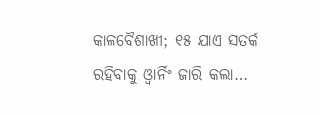କାଳବୈଶାଖୀ; ୧୫ ଯାଏ ସତର୍କ ରହିବାକୁ ଓ୍ବାର୍ନିଂ ଜାରି କଲା…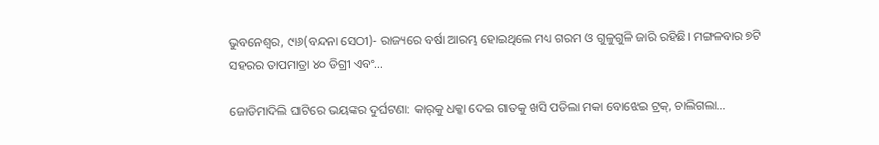ଭୁବନେଶ୍ୱର, ୯ା୬(ବନ୍ଦନା ସେଠୀ)- ରାଜ୍ୟରେ ବର୍ଷା ଆରମ୍ଭ ହୋଇଥିଲେ ମଧ୍ୟ ଗରମ ଓ ଗୁଳୁଗୁଳି ଜାରି ରହିଛି। ମଙ୍ଗଳବାର ୭ଟି ସହରର ତାପମାତ୍ରା ୪୦ ଡିଗ୍ରୀ ଏବଂ…

ଜୋଡିମାଦିଲି ଘାଟିରେ ଭୟଙ୍କର ଦୁର୍ଘଟଣା: କାର୍‌କୁ ଧକ୍କା ଦେଇ ଗାତକୁ ଖସି ପଡିଲା ମକା ବୋଝେଇ ଟ୍ରକ୍, ଚାଲିଗଲା…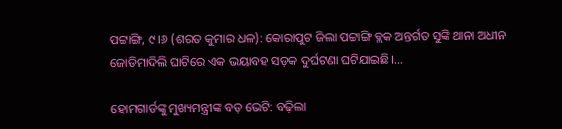ପଟ୍ଟାଙ୍ଗି, ୯।୬ (ଶରତ କୁମାର ଧଳ): କୋରାପୁଟ ଜିଲା ପଟ୍ଟାଙ୍ଗି ବ୍ଲକ ଅନ୍ତର୍ଗତ ସୁଙ୍କି ଥାନା ଅଧୀନ ଜୋଡିମାଦିଲି ଘାଟିରେ ଏକ ଭୟାବହ ସଡ଼କ ଦୁର୍ଘଟଣା ଘଟିଯାଇଛି।…

ହୋମଗାର୍ଡଙ୍କୁ ମୁଖ୍ୟମନ୍ତ୍ରୀଙ୍କ ବଡ଼ ଭେଟି: ବଢ଼ିଲା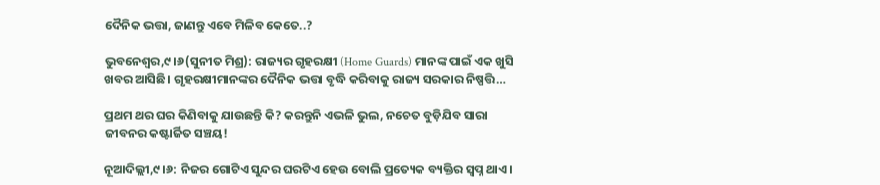ଦୈନିକ ଭତ୍ତା, ଜାଣନ୍ତୁ ଏବେ ମିଳିବ କେତେ..?

ଭୁବନେଶ୍ୱର,୯।୬(ସୁନୀତ ମିଶ୍ର): ରାଜ୍ୟର ଗୃହରକ୍ଷୀ (Home Guards) ମାନଙ୍କ ପାଇଁ ଏକ ଖୁସି ଖବର ଆସିଛି। ଗୃହରକ୍ଷୀମାନଙ୍କର ଦୈନିକ ଭତ୍ତା ବୃଦ୍ଧି କରିବାକୁ ରାଜ୍ୟ ସରକାର ନିଷ୍ପତ୍ତି…

ପ୍ରଥମ ଥର ଘର କିଣିବାକୁ ଯାଉଛନ୍ତି କି? କରନ୍ତୁନି ଏଭଳି ଭୁଲ, ନଚେତ ବୁଡ଼ିଯିବ ସାରା ଜୀବନର କଷ୍ଟାର୍ଜିତ ସଞ୍ଚୟ!

ନୂଆଦିଲ୍ଲୀ,୯।୬: ନିଜର ଗୋଟିଏ ସୁନ୍ଦର ଘରଟିଏ ହେଉ ବୋଲି ପ୍ରତ୍ୟେକ ବ୍ୟକ୍ତିର ସ୍ବପ୍ନ ଥାଏ।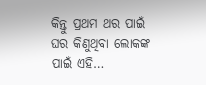କିନ୍ତୁ ପ୍ରଥମ ଥର ପାଇଁ ଘର କିଣୁଥିବା ଲୋକଙ୍କ ପାଇଁ ଏହି…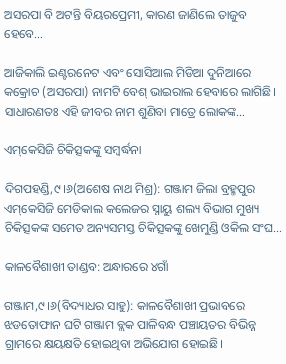ଅସରପା ବି ଅଟନ୍ତି ବିୟରପ୍ରେମୀ, କାରଣ ଜାଣିଲେ ତାଜୁବ ହେବେ…

ଆଜିକାଲି ଇଣ୍ଟରନେଟ ଏବଂ ସୋସିଆଲ ମିଡିଆ ଦୁନିଆରେ କକ୍ରୋଚ (ଅସରପା) ନାମଟି ବେଶ୍‌ ଭାଇରାଲ ହେବାରେ ଲାଗିଛି। ସାଧାରଣତଃ ଏହି ଜୀବର ନାମ ଶୁଣିବା ମାତ୍ରେ ଲୋକଙ୍କ…

ଏମ୍‌କେସିଜି ଚିକିତ୍ସକଙ୍କୁ ସମ୍ବର୍ଦ୍ଧନା

ଦିଗପହଣ୍ଡି,୯।୬(ଅଶେଷ ନାଥ ମିଶ୍ର): ଗଞ୍ଜାମ ଜିଲା ବ୍ରହ୍ମପୁର ଏମ୍‌କେସିଜି ମେଡିକାଲ କଲେଜର ସ୍ନାୟୁ ଶଲ୍ୟ ବିଭାଗ ମୁଖ୍ୟ ଚିକିତ୍ସକଙ୍କ ସମେତ ଅନ୍ୟସମସ୍ତ ଚିକିତ୍ସକଙ୍କୁ ଖେମୁଣ୍ଡି ଓକିଲ ସଂଘ…

କାଳବୈଶାଖୀ ତାଣ୍ଡବ: ଅନ୍ଧାରରେ ୪ଗାଁ

ଗଞ୍ଜାମ,୯।୬(ବିଦ୍ୟାଧର ସାହୁ): କାଳବୈଶାଖୀ ପ୍ରଭାବରେ ଝଡତୋଫାନ ଘଟି ଗଞ୍ଜାମ ବ୍ଲକ ପାଳିବନ୍ଧ ପଞ୍ଚାୟତର ବିଭିନ୍ନ ଗ୍ରାମରେ କ୍ଷୟକ୍ଷତି ହୋଇଥିବା ଅଭିଯୋଗ ହୋଇଛି।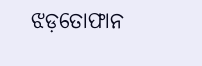ଝଡ଼ତୋଫାନ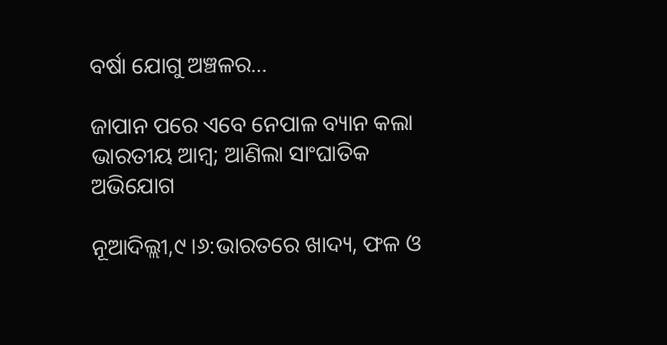ବର୍ଷା ଯୋଗୁ ଅଞ୍ଚଳର…

ଜାପାନ ପରେ ଏବେ ନେପାଳ ବ୍ୟାନ କଲା ଭାରତୀୟ ଆମ୍ୱ; ଆଣିଲା ସାଂଘାତିକ ଅଭିଯୋଗ

ନୂଆଦିଲ୍ଲୀ,୯।୬:ଭାରତରେ ଖାଦ୍ୟ, ଫଳ ଓ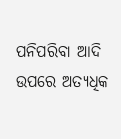ପନିପରିବା ଆଦି ଉପରେ ଅତ୍ୟଧିକ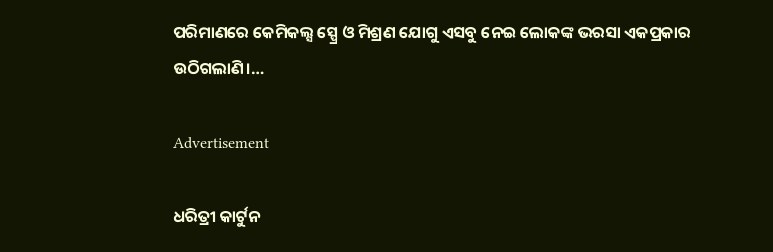ପରିମାଣରେ କେମିକଲ୍ସ ସ୍ପ୍ରେ ଓ ମିଶ୍ରଣ ଯୋଗୁ ଏସବୁ ନେଇ ଲୋକଙ୍କ ଭରସା ଏକପ୍ରକାର ଉଠିଗଲାଣି।…

Advertisement

ଧରିତ୍ରୀ କାର୍ଟୁନ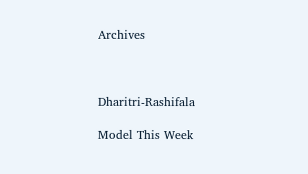Archives



Dharitri-Rashifala

Model This Week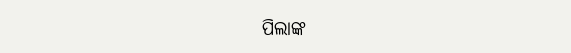ପିଲାଙ୍କ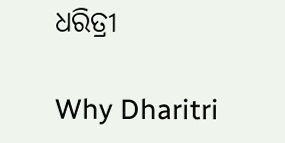ଧରିତ୍ରୀ

Why Dharitri